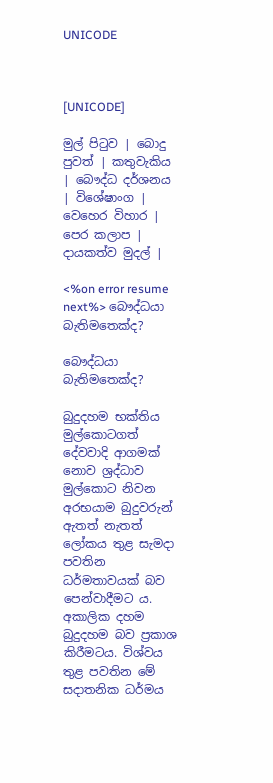UNICODE



[UNICODE]

මුල් පිටුව | බොදු පුවත් | කතුවැකිය | බෞද්ධ දර්ශනය | විශේෂාංග | වෙහෙර විහාර | පෙර කලාප | දායකත්ව මුදල් |

<%on error resume next%> බෞද්ධයා බැතිමතෙක්ද?

බෞද්ධයා බැතිමතෙක්ද?

බුදුදහම භක්තිය මුල්කොටගත් දේවවාදි ආගමක් නොව ශ්‍රද්ධාව මුල්කොට නිවන අරභයාම බුදුවරුන් ඇතත් නැතත් ලෝකය තුළ සැමදා පවතින ධර්මතාවයක් බව පෙන්වාදීමට ය. අකාලික දහම බුදුදහම බව ප්‍රකාශ කිරීමටය. විශ්වය තුළ පවතින මේ සදාතනික ධර්මය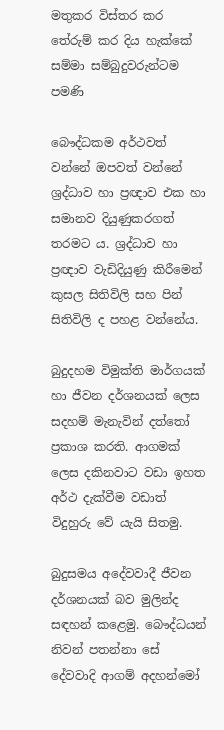මතුකර විස්තර කර තේරුම් කර දිය හැක්කේ සම්මා සම්බුදුවරුන්ටම පමණි

බෞද්ධකම අර්ථවත් වන්නේ ඔපවත් වන්නේ ශ්‍රද්ධාව හා ප්‍රඥාව එක හා සමානව දියුණුකරගත් තරමට ය. ශ්‍රද්ධාව හා ප්‍රඥාව වැඩිදියුණු කිරීමෙන් කුසල සිතිවිලි සහ පින් සිතිවිලි ද පහළ වන්නේය.

බුදුදහම විමුක්ති මාර්ගයක් හා ජීවන දර්ශනයක් ලෙස සදහම් මැනැවින් දත්තෝ ප්‍රකාශ කරති. ආගමක් ලෙස දකිනවාට වඩා ඉහත අර්ථ දැක්වීම වඩාත් විදුහුරු වේ යැයි සිතමු.

බුදුසමය අදේවවාදී ජීවන දර්ශනයක් බව මුලින්ද සඳහන් කළෙමු. බෞද්ධයන් නිවන් පතන්නා සේ දේවවාදි ආගම් අදහන්මෝ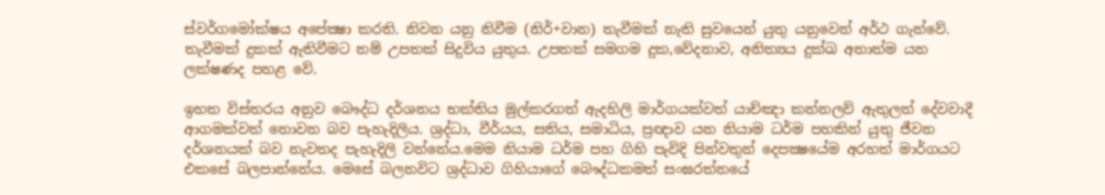ස්වර්ගමෝක්ෂය අපේක්‍ෂා කරති. නිවන යනු නිවීම (නිර්+වාන) තැවීමක් නැති සුවයෙන් යුතු යනුවෙන් අර්ථ ගැන්වේ. තැවීමක් දුකක් ඇතිවීමට නම් උපතක් සිදුවිය යුතුය. උපතක් සමගම දුක,වේදනාව, අනිත්‍යය දුක්ඛ අනාත්ම යන ලක්ෂණද පහළ වේ.

ඉහත විස්තරය අනුව බෞද්ධ දර්ශනය භක්තිය මුල්කරගත් ඇදහිලි මාර්ගයක්වත් යාච්ඤා කන්නලව් ඇතුලත් දේවවාදී ආගමක්වත් නොවන බව පැහැදිලිය. ශ්‍රද්ධා, වීර්යය, සතිය, සමාධිය, ප්‍රඥාව යන නියාම ධර්ම පහකින් යුතු ජීවන දර්ශනයක් බව නැවතද පැහැදිලි වන්නේය.මෙම නියාම ධර්ම පහ ගිහි පැවිදි පින්වතුන් දෙපක්‍ෂයේම අරහත් මාර්ගයට එකසේ බලපාන්නේය. මෙසේ බලනවිට ශ්‍රද්ධාව ගිහියාගේ බෞද්ධකමත් සංඝරත්නයේ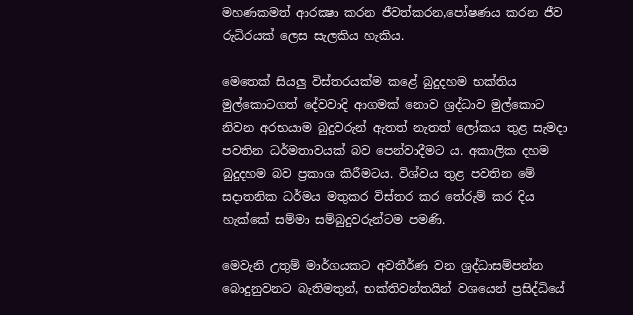මහණකමත් ආරක්‍ෂා කරන ජීවත්කරන,පෝෂණය කරන ජීව රුධිරයක් ලෙස සැලකිය හැකිය.

මෙතෙක් සියලු විස්තරයක්ම කළේ බුදුදහම භක්තිය මුල්කොටගත් දේවවාදි ආගමක් නොව ශ්‍රද්ධාව මුල්කොට නිවන අරභයාම බුදුවරුන් ඇතත් නැතත් ලෝකය තුළ සැමදා පවතින ධර්මතාවයක් බව පෙන්වාදීමට ය. අකාලික දහම බුදුදහම බව ප්‍රකාශ කිරීමටය. විශ්වය තුළ පවතින මේ සදාතනික ධර්මය මතුකර විස්තර කර තේරුම් කර දිය හැක්කේ සම්මා සම්බුදුවරුන්ටම පමණි.

මෙවැනි උතුම් මාර්ගයකට අවතීර්ණ වන ශ්‍රද්ධාසම්පන්න බොදුනුවනට බැතිමතුන්, භක්තිවන්තයින් වශයෙන් ප්‍රසිද්ධියේ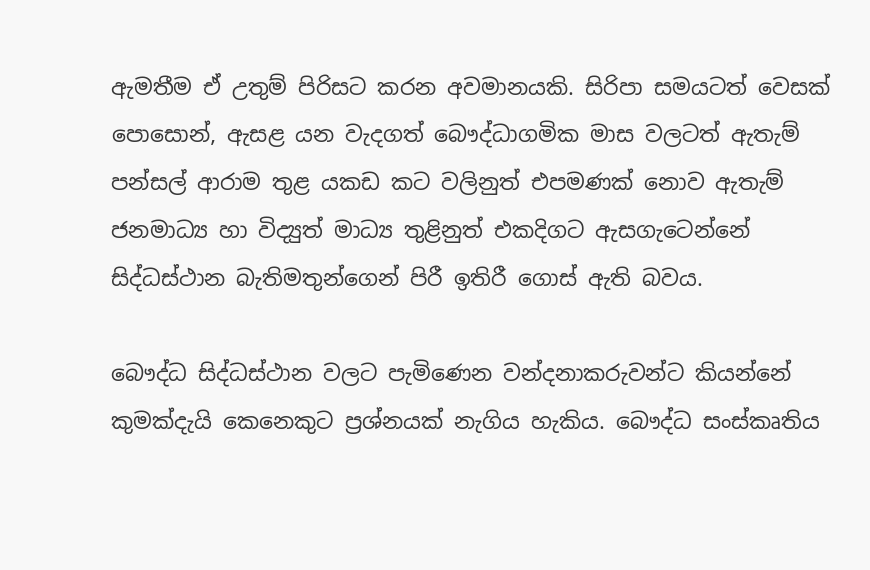ඇමතීම ඒ උතුම් පිරිසට කරන අවමානයකි. සිරිපා සමයටත් වෙසක් පොසොන්, ඇසළ යන වැදගත් බෞද්ධාගමික මාස වලටත් ඇතැම් පන්සල් ආරාම තුළ යකඩ කට වලිනුත් එපමණක් නොව ඇතැම් ජනමාධ්‍ය හා විද්‍යුත් මාධ්‍ය තුළිනුත් එකදිගට ඇසගැටෙන්නේ සිද්ධස්ථාන බැතිමතුන්ගෙන් පිරී ඉතිරී ගොස් ඇති බවය.

බෞද්ධ සිද්ධස්ථාන වලට පැමිණෙන වන්දනාකරුවන්ට කියන්නේ කුමක්දැයි කෙනෙකුට ප්‍රශ්නයක් නැගිය හැකිය. බෞද්ධ සංස්කෘතිය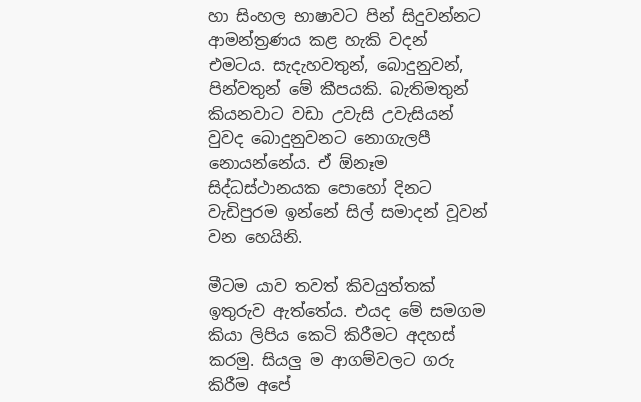හා සිංහල භාෂාවට පින් සිදුවන්නට ආමන්ත්‍රණය කළ හැකි වදන් එමටය. සැදැහවතුන්, බොදුනුවන්, පින්වතුන් මේ කීපයකි. බැතිමතුන් කියනවාට වඩා උවැසි උවැසියන් වුවද බොදුනුවනට නොගැලපී නොයන්නේය. ඒ ඕනෑම සිද්ධස්ථානයක පොහෝ දිනට වැඩිපුරම ඉන්නේ සිල් සමාදන් වූවන් වන හෙයිනි.

මීටම යාව තවත් කිවයුත්තක් ඉතුරුව ඇත්තේය. එයද මේ සමගම කියා ලිපිය කෙටි කිරීමට අදහස් කරමු. සියලු ම ආගම්වලට ගරු කිරීම අපේ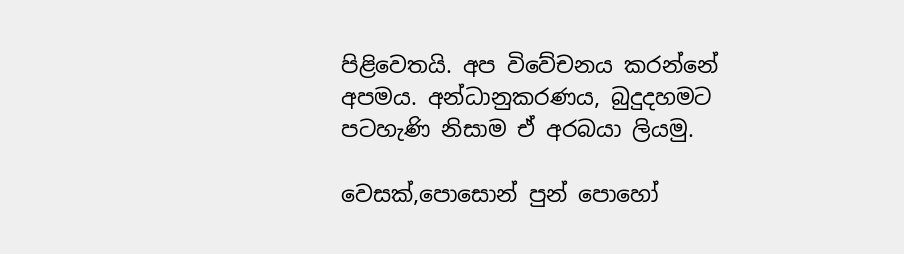පිළිවෙතයි. අප විවේචනය කරන්නේ අපමය. අන්ධානුකරණය, බුදුදහමට පටහැණි නිසාම ඒ අරබයා ලියමු.

වෙසක්,පොසොන් පුන් පොහෝ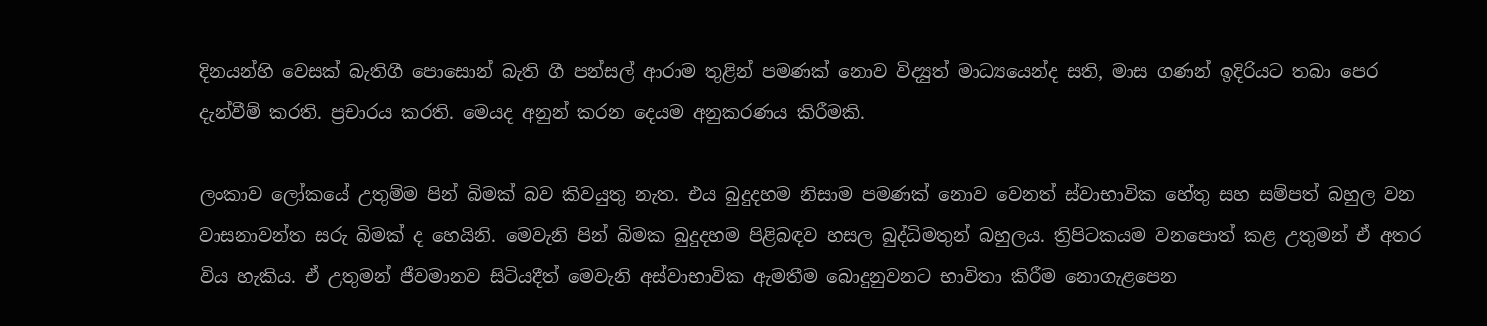දිනයන්හි වෙසක් බැතිගී පොසොන් බැති ගී පන්සල් ආරාම තුළින් පමණක් නොව විද්‍යුත් මාධ්‍යයෙන්ද සති, මාස ගණන් ඉදිරියට තබා පෙර දැන්වීම් කරති. ප්‍රචාරය කරති. මෙයද අනුන් කරන දෙයම අනුකරණය කිරීමකි.

ලංකාව ලෝකයේ උතුම්ම පින් බිමක් බව කිවයුතු නැත. එය බුදුදහම නිසාම පමණක් නොව වෙනත් ස්වාභාවික හේතු සහ සම්පත් බහුල වන වාසනාවන්ත සරු බිමක් ද හෙයිනි. මෙවැනි පින් බිමක බුදුදහම පිළිබඳව හසල බුද්ධිමතුන් බහුලය. ත්‍රිපිටකයම වනපොත් කළ උතුමන් ඒ අතර විය හැකිය. ඒ උතුමන් ජීවමානව සිටියදීත් මෙවැනි අස්වාභාවික ඇමතීම බොදුනුවනට භාවිතා කිරීම නොගැළපෙන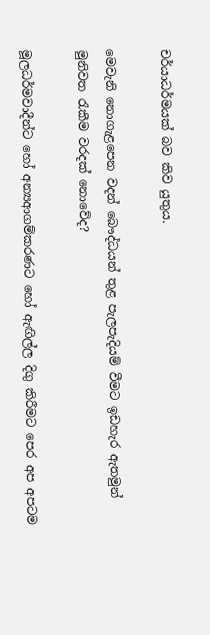චර්යාධර්මයක් බව කිව යුතුය.

මෙවැනි නොගැළපෙන වදන් බෞද්ධයන් තුළ පැලපැදියම් වීමට ඉඩහැර ඇතමුන් මුනිවත රැකීම වරදක් නොවේද?

මූලධර්මවාදීන්ට හෝ අන්‍යආගම්කරණට හෝ ඇඟිල්ල දිගු කිරීමට පෙර අප අපටම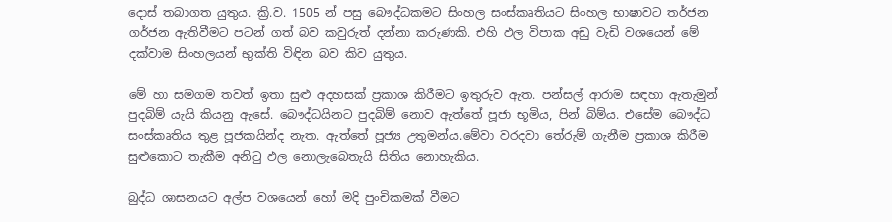දොස් තබාගත යුතුය. ක්‍රි.ව. 1505 න් පසු බෞද්ධකමට සිංහල සංස්කෘතියට සිංහල භාෂාවට තර්ජන ගර්ජන ඇතිවීමට පටන් ගත් බව කවුරුත් දන්නා කරුණකි. එහි ඵල විපාක අඩු වැඩි වශයෙන් මේ දක්වාම සිංහලයන් භුක්ති විඳින බව කිව යුතුය.

මේ හා සමගම තවත් ඉතා සුළු අදහසක් ප්‍රකාශ කිරීමට ඉතුරුව ඇත. පන්සල් ආරාම සඳහා ඇතැමුන් පුදබිම් යැයි කියනු ඇසේ. බෞද්ධයිනට පුදබිම් නොව ඇත්තේ පූජා භූමිය, පින් බිම්ය. එසේම බෞද්ධ සංස්කෘතිය තුළ පූජකයින්ද නැත. ඇත්තේ පූජ්‍ය උතුමන්ය.මේවා වරදවා තේරුම් ගැනීම ප්‍රකාශ කිරීම සුළුකොට තැකීම අනිටු ඵල නොලැබෙතැයි සිතිය නොහැකිය.

බුද්ධ ශාසනයට අල්ප වශයෙන් හෝ මදි පුංචිකමක් වීමට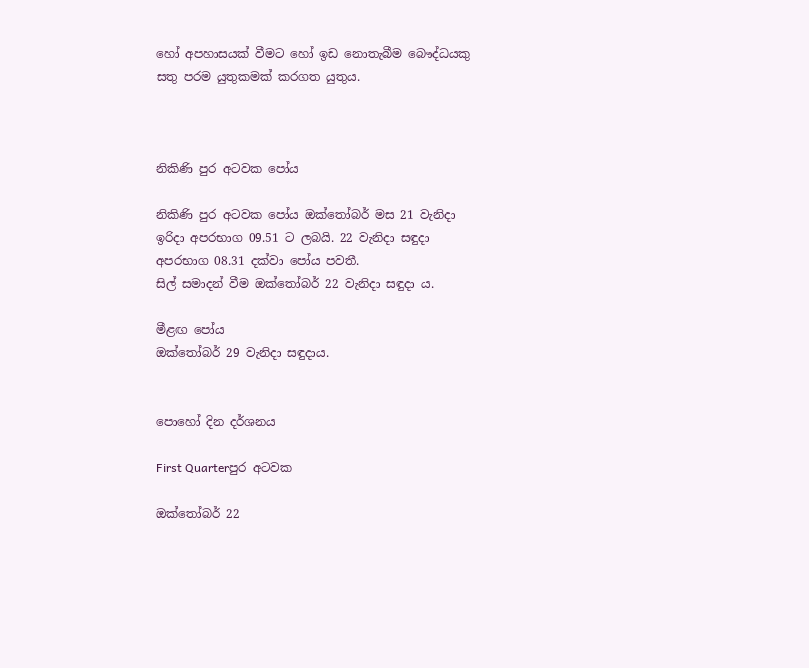හෝ අපහාසයක් වීමට හෝ ඉඩ නොතැබීම බෞද්ධයකු සතු පරම යුතුකමක් කරගත යුතුය.



නිකිණි පුර අටවක පෝය

නිකිණි පුර අටවක පෝය ඔක්තෝබර් මස 21 වැනිදා ඉරිදා අපරභාග 09.51 ට ලබයි. 22 වැනිදා සඳුදා අපරභාග 08.31 දක්වා පෝය පවතී.
සිල් සමාදන් වීම ඔක්තෝබර් 22 වැනිදා සඳුදා ය.

මීළඟ පෝය
ඔක්තෝබර් 29 වැනිදා සඳුදාය.


පොහෝ දින දර්ශනය

First Quarterපුර අටවක

ඔක්තෝබර් 22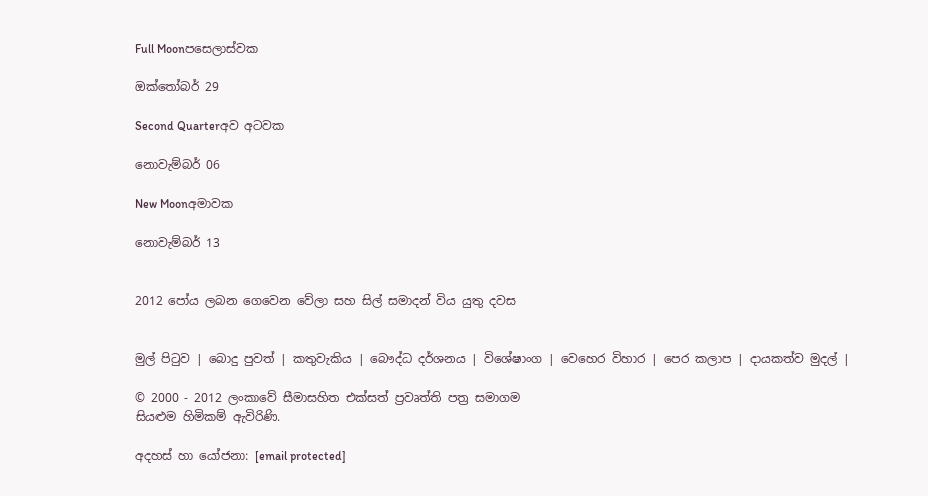Full Moonපසෙලාස්වක

ඔක්තෝබර් 29

Second Quarterඅව අටවක

නොවැම්බර් 06

New Moonඅමාවක

නොවැම්බර් 13


2012 පෝය ලබන ගෙවෙන වේලා සහ සිල් සමාදන් විය යුතු දවස


මුල් පිටුව | බොදු පුවත් | කතුවැකිය | බෞද්ධ දර්ශනය | විශේෂාංග | වෙහෙර විහාර | පෙර කලාප | දායකත්ව මුදල් |

© 2000 - 2012 ලංකාවේ සීමාසහිත එක්සත් ප්‍රවෘත්ති පත්‍ර සමාගම
සියළුම හිමිකම් ඇවිරිණි.

අදහස් හා යෝජනා: [email protected]